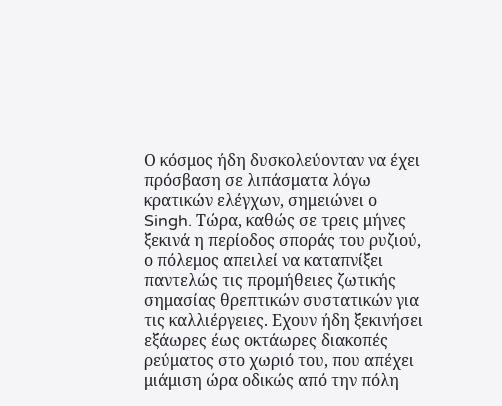Ο κόσμος ήδη δυσκολεύονταν να έχει πρόσβαση σε λιπάσματα λόγω κρατικών ελέγχων, σημειώνει ο Singh. Τώρα, καθώς σε τρεις μήνες ξεκινά η περίοδος σποράς του ρυζιού, ο πόλεμος απειλεί να καταπνίξει παντελώς τις προμήθειες ζωτικής σημασίας θρεπτικών συστατικών για τις καλλιέργειες. Εχουν ήδη ξεκινήσει εξάωρες έως οκτάωρες διακοπές ρεύματος στο χωριό του, που απέχει μιάμιση ώρα οδικώς από την πόλη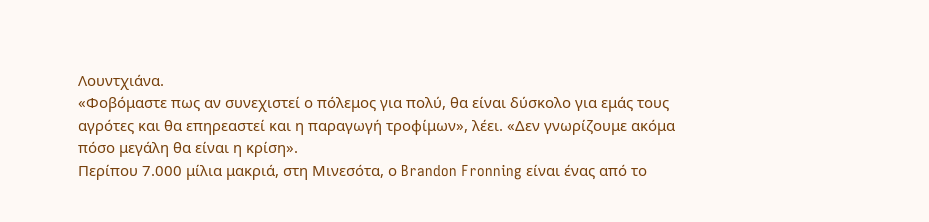Λουντχιάνα.
«Φοβόμαστε πως αν συνεχιστεί ο πόλεμος για πολύ, θα είναι δύσκολο για εμάς τους αγρότες και θα επηρεαστεί και η παραγωγή τροφίμων», λέει. «Δεν γνωρίζουμε ακόμα πόσο μεγάλη θα είναι η κρίση».
Περίπου 7.000 μίλια μακριά, στη Μινεσότα, ο Brandon Fronning είναι ένας από το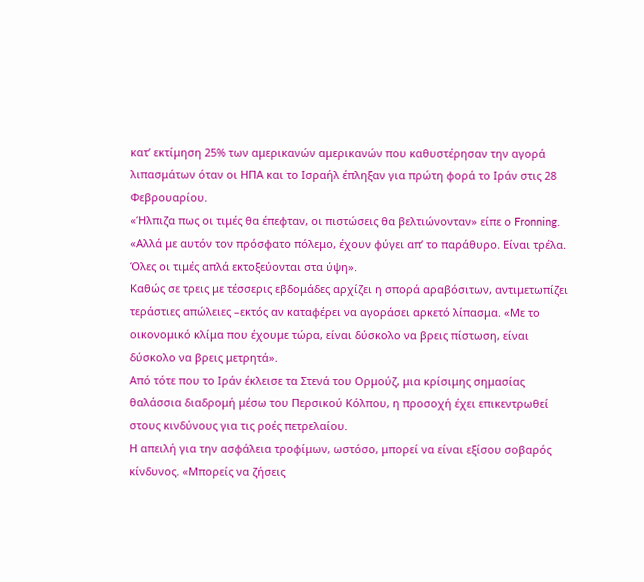κατ’ εκτίμηση 25% των αμερικανών αμερικανών που καθυστέρησαν την αγορά λιπασμάτων όταν οι ΗΠΑ και το Ισραήλ έπληξαν για πρώτη φορά το Ιράν στις 28 Φεβρουαρίου.
«Ήλπιζα πως οι τιμές θα έπεφταν, οι πιστώσεις θα βελτιώνονταν» είπε ο Fronning. «Αλλά με αυτόν τον πρόσφατο πόλεμο, έχουν φύγει απ’ το παράθυρο. Είναι τρέλα. Όλες οι τιμές απλά εκτοξεύονται στα ύψη».
Καθώς σε τρεις με τέσσερις εβδομάδες αρχίζει η σπορά αραβόσιτων, αντιμετωπίζει τεράστιες απώλειες –εκτός αν καταφέρει να αγοράσει αρκετό λίπασμα. «Με το οικονομικό κλίμα που έχουμε τώρα, είναι δύσκολο να βρεις πίστωση, είναι δύσκολο να βρεις μετρητά».
Από τότε που το Ιράν έκλεισε τα Στενά του Ορμούζ, μια κρίσιμης σημασίας θαλάσσια διαδρομή μέσω του Περσικού Κόλπου, η προσοχή έχει επικεντρωθεί στους κινδύνους για τις ροές πετρελαίου.
Η απειλή για την ασφάλεια τροφίμων, ωστόσο, μπορεί να είναι εξίσου σοβαρός κίνδυνος. «Μπορείς να ζήσεις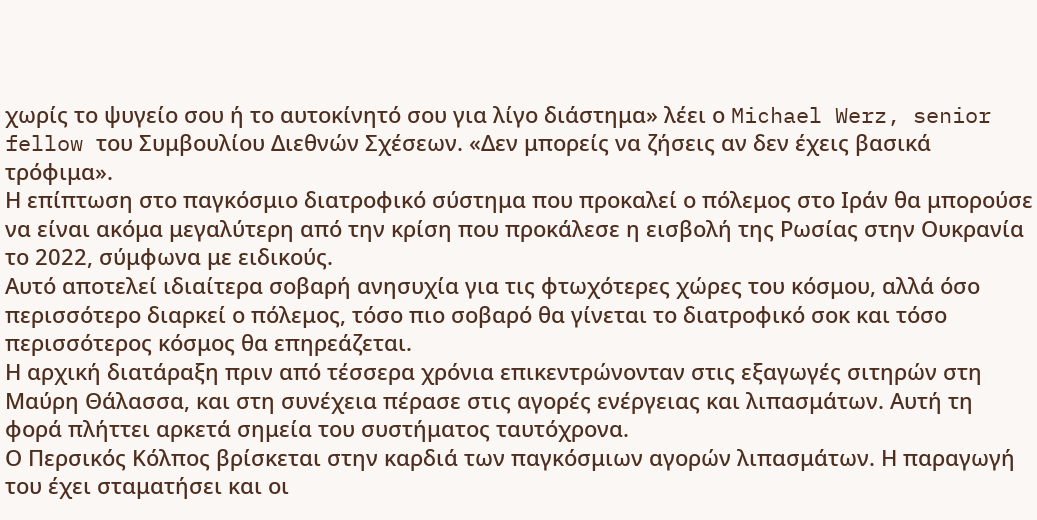χωρίς το ψυγείο σου ή το αυτοκίνητό σου για λίγο διάστημα» λέει ο Michael Werz, senior fellow του Συμβουλίου Διεθνών Σχέσεων. «Δεν μπορείς να ζήσεις αν δεν έχεις βασικά τρόφιμα».
Η επίπτωση στο παγκόσμιο διατροφικό σύστημα που προκαλεί ο πόλεμος στο Ιράν θα μπορούσε να είναι ακόμα μεγαλύτερη από την κρίση που προκάλεσε η εισβολή της Ρωσίας στην Ουκρανία το 2022, σύμφωνα με ειδικούς.
Αυτό αποτελεί ιδιαίτερα σοβαρή ανησυχία για τις φτωχότερες χώρες του κόσμου, αλλά όσο περισσότερο διαρκεί ο πόλεμος, τόσο πιο σοβαρό θα γίνεται το διατροφικό σοκ και τόσο περισσότερος κόσμος θα επηρεάζεται.
Η αρχική διατάραξη πριν από τέσσερα χρόνια επικεντρώνονταν στις εξαγωγές σιτηρών στη Μαύρη Θάλασσα, και στη συνέχεια πέρασε στις αγορές ενέργειας και λιπασμάτων. Αυτή τη φορά πλήττει αρκετά σημεία του συστήματος ταυτόχρονα.
Ο Περσικός Κόλπος βρίσκεται στην καρδιά των παγκόσμιων αγορών λιπασμάτων. Η παραγωγή του έχει σταματήσει και οι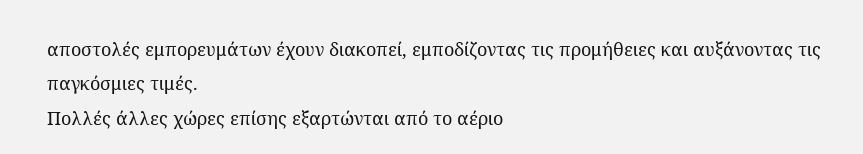αποστολές εμπορευμάτων έχουν διακοπεί, εμποδίζοντας τις προμήθειες και αυξάνοντας τις παγκόσμιες τιμές.
Πολλές άλλες χώρες επίσης εξαρτώνται από το αέριο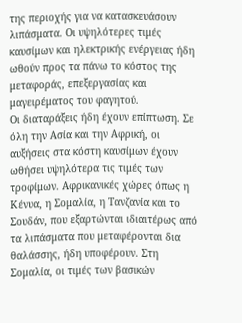της περιοχής για να κατασκευάσουν λιπάσματα. Οι υψηλότερες τιμές καυσίμων και ηλεκτρικής ενέργειας ήδη ωθούν προς τα πάνω το κόστος της μεταφοράς, επεξεργασίας και μαγειρέματος του φαγητού.
Οι διαταράξεις ήδη έχουν επίπτωση. Σε όλη την Ασία και την Αφρική, οι αυξήσεις στα κόστη καυσίμων έχουν ωθήσει υψηλότερα τις τιμές των τροφίμων. Αφρικανικές χώρες όπως η Κένυα, η Σομαλία, η Τανζανία και το Σουδάν, που εξαρτώνται ιδιαιτέρως από τα λιπάσματα που μεταφέρονται δια θαλάσσης, ήδη υποφέρουν. Στη Σομαλία, οι τιμές των βασικών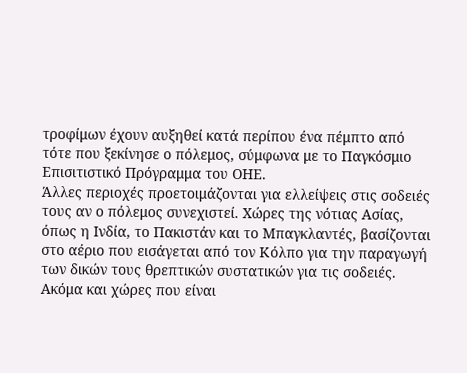τροφίμων έχουν αυξηθεί κατά περίπου ένα πέμπτο από τότε που ξεκίνησε ο πόλεμος, σύμφωνα με το Παγκόσμιο Επισιτιστικό Πρόγραμμα του ΟΗΕ.
Άλλες περιοχές προετοιμάζονται για ελλείψεις στις σοδειές τους αν ο πόλεμος συνεχιστεί. Χώρες της νότιας Ασίας, όπως η Ινδία, το Πακιστάν και το Μπαγκλαντές, βασίζονται στο αέριο που εισάγεται από τον Κόλπο για την παραγωγή των δικών τους θρεπτικών συστατικών για τις σοδειές.
Ακόμα και χώρες που είναι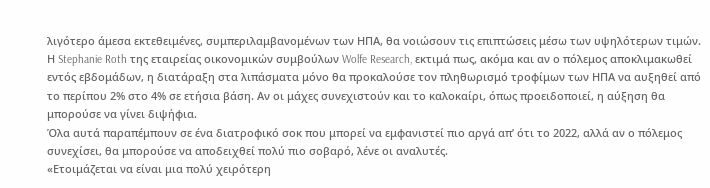λιγότερο άμεσα εκτεθειμένες, συμπεριλαμβανομένων των ΗΠΑ, θα νοιώσουν τις επιπτώσεις μέσω των υψηλότερων τιμών. Η Stephanie Roth της εταιρείας οικονομικών συμβούλων Wolfe Research, εκτιμά πως, ακόμα και αν ο πόλεμος αποκλιμακωθεί εντός εβδομάδων, η διατάραξη στα λιπάσματα μόνο θα προκαλούσε τον πληθωρισμό τροφίμων των ΗΠΑ να αυξηθεί από το περίπου 2% στο 4% σε ετήσια βάση. Αν οι μάχες συνεχιστούν και το καλοκαίρι, όπως προειδοποιεί, η αύξηση θα μπορούσε να γίνει διψήφια.
Όλα αυτά παραπέμπουν σε ένα διατροφικό σοκ που μπορεί να εμφανιστεί πιο αργά απ’ ότι το 2022, αλλά αν ο πόλεμος συνεχίσει, θα μπορούσε να αποδειχθεί πολύ πιο σοβαρό, λένε οι αναλυτές.
«Ετοιμάζεται να είναι μια πολύ χειρότερη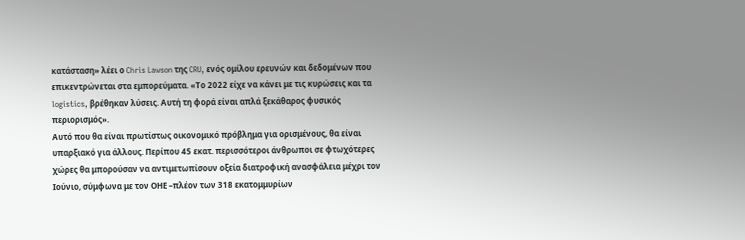κατάσταση» λέει ο Chris Lawson της CRU, ενός ομίλου ερευνών και δεδομένων που επικεντρώνεται στα εμπορεύματα. «Το 2022 είχε να κάνει με τις κυρώσεις και τα logistics, βρέθηκαν λύσεις. Αυτή τη φορά είναι απλά ξεκάθαρος φυσικός περιορισμός».
Αυτό που θα είναι πρωτίστως οικονομικό πρόβλημα για ορισμένους, θα είναι υπαρξιακό για άλλους. Περίπου 45 εκατ. περισσότεροι άνθρωποι σε φτωχότερες χώρες θα μπορούσαν να αντιμετωπίσουν οξεία διατροφική ανασφάλεια μέχρι τον Ιούνιο, σύμφωνα με τον ΟΗΕ –πλέον των 318 εκατομμυρίων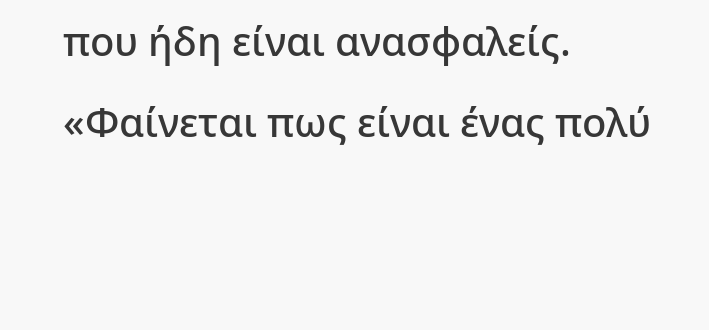που ήδη είναι ανασφαλείς.
«Φαίνεται πως είναι ένας πολύ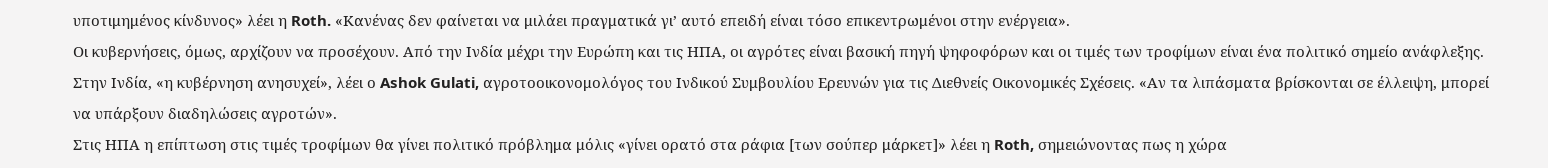υποτιμημένος κίνδυνος» λέει η Roth. «Κανένας δεν φαίνεται να μιλάει πραγματικά γι’ αυτό επειδή είναι τόσο επικεντρωμένοι στην ενέργεια».
Οι κυβερνήσεις, όμως, αρχίζουν να προσέχουν. Από την Ινδία μέχρι την Ευρώπη και τις ΗΠΑ, οι αγρότες είναι βασική πηγή ψηφοφόρων και οι τιμές των τροφίμων είναι ένα πολιτικό σημείο ανάφλεξης.
Στην Ινδία, «η κυβέρνηση ανησυχεί», λέει ο Ashok Gulati, αγροτοοικονομολόγος του Ινδικού Συμβουλίου Ερευνών για τις Διεθνείς Οικονομικές Σχέσεις. «Αν τα λιπάσματα βρίσκονται σε έλλειψη, μπορεί να υπάρξουν διαδηλώσεις αγροτών».
Στις ΗΠΑ η επίπτωση στις τιμές τροφίμων θα γίνει πολιτικό πρόβλημα μόλις «γίνει ορατό στα ράφια [των σούπερ μάρκετ]» λέει η Roth, σημειώνοντας πως η χώρα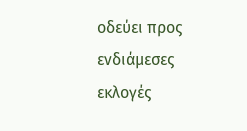οδεύει προς ενδιάμεσες εκλογές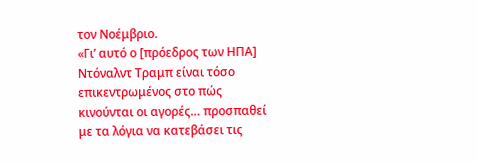τον Νοέμβριο.
«Γι’ αυτό ο [πρόεδρος των ΗΠΑ] Ντόναλντ Τραμπ είναι τόσο επικεντρωμένος στο πώς κινούνται οι αγορές… προσπαθεί με τα λόγια να κατεβάσει τις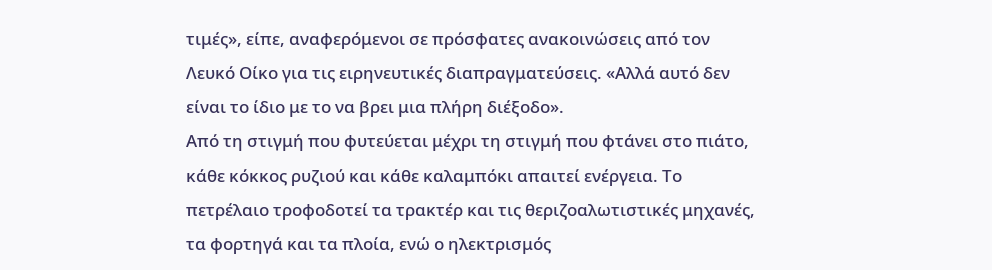τιμές», είπε, αναφερόμενοι σε πρόσφατες ανακοινώσεις από τον Λευκό Οίκο για τις ειρηνευτικές διαπραγματεύσεις. «Αλλά αυτό δεν είναι το ίδιο με το να βρει μια πλήρη διέξοδο».
Από τη στιγμή που φυτεύεται μέχρι τη στιγμή που φτάνει στο πιάτο, κάθε κόκκος ρυζιού και κάθε καλαμπόκι απαιτεί ενέργεια. Το πετρέλαιο τροφοδοτεί τα τρακτέρ και τις θεριζοαλωτιστικές μηχανές, τα φορτηγά και τα πλοία, ενώ ο ηλεκτρισμός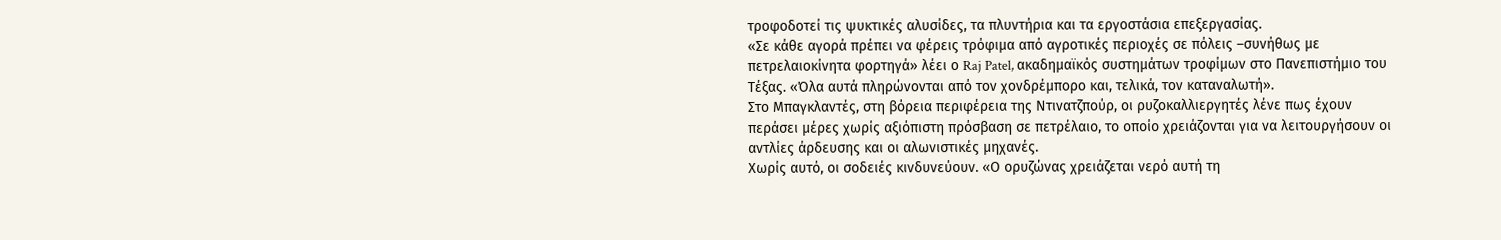τροφοδοτεί τις ψυκτικές αλυσίδες, τα πλυντήρια και τα εργοστάσια επεξεργασίας.
«Σε κάθε αγορά πρέπει να φέρεις τρόφιμα από αγροτικές περιοχές σε πόλεις –συνήθως με πετρελαιοκίνητα φορτηγά» λέει ο Raj Patel, ακαδημαϊκός συστημάτων τροφίμων στο Πανεπιστήμιο του Τέξας. «Όλα αυτά πληρώνονται από τον χονδρέμπορο και, τελικά, τον καταναλωτή».
Στο Μπαγκλαντές, στη βόρεια περιφέρεια της Ντινατζπούρ, οι ρυζοκαλλιεργητές λένε πως έχουν περάσει μέρες χωρίς αξιόπιστη πρόσβαση σε πετρέλαιο, το οποίο χρειάζονται για να λειτουργήσουν οι αντλίες άρδευσης και οι αλωνιστικές μηχανές.
Χωρίς αυτό, οι σοδειές κινδυνεύουν. «Ο ορυζώνας χρειάζεται νερό αυτή τη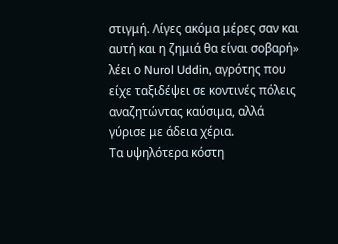στιγμή. Λίγες ακόμα μέρες σαν και αυτή και η ζημιά θα είναι σοβαρή» λέει ο Nurol Uddin, αγρότης που είχε ταξιδέψει σε κοντινές πόλεις αναζητώντας καύσιμα, αλλά γύρισε με άδεια χέρια.
Τα υψηλότερα κόστη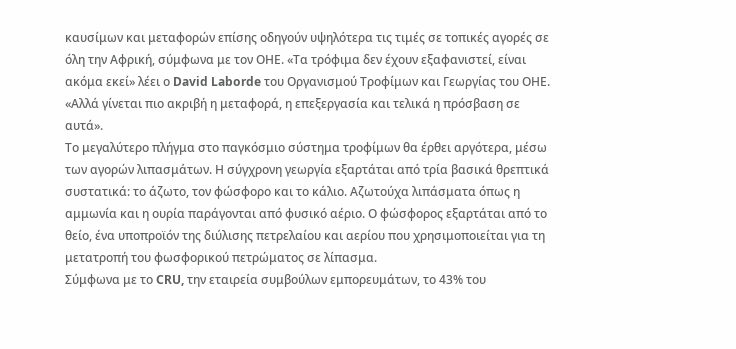καυσίμων και μεταφορών επίσης οδηγούν υψηλότερα τις τιμές σε τοπικές αγορές σε όλη την Αφρική, σύμφωνα με τον ΟΗΕ. «Τα τρόφιμα δεν έχουν εξαφανιστεί, είναι ακόμα εκεί» λέει ο David Laborde του Οργανισμού Τροφίμων και Γεωργίας του ΟΗΕ. «Αλλά γίνεται πιο ακριβή η μεταφορά, η επεξεργασία και τελικά η πρόσβαση σε αυτά».
Το μεγαλύτερο πλήγμα στο παγκόσμιο σύστημα τροφίμων θα έρθει αργότερα, μέσω των αγορών λιπασμάτων. Η σύγχρονη γεωργία εξαρτάται από τρία βασικά θρεπτικά συστατικά: το άζωτο, τον φώσφορο και το κάλιο. Αζωτούχα λιπάσματα όπως η αμμωνία και η ουρία παράγονται από φυσικό αέριο. Ο φώσφορος εξαρτάται από το θείο, ένα υποπροϊόν της διύλισης πετρελαίου και αερίου που χρησιμοποιείται για τη μετατροπή του φωσφορικού πετρώματος σε λίπασμα.
Σύμφωνα με το CRU, την εταιρεία συμβούλων εμπορευμάτων, το 43% του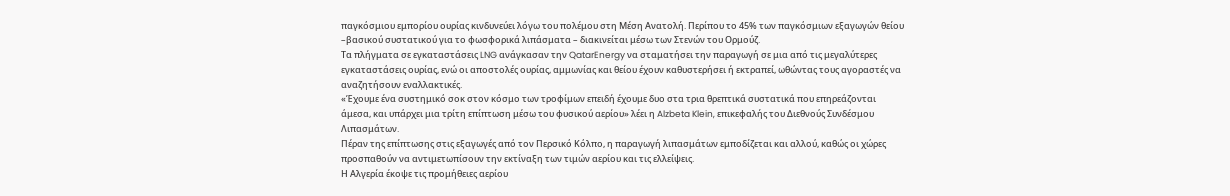παγκόσμιου εμπορίου ουρίας κινδυνεύει λόγω του πολέμου στη Μέση Ανατολή. Περίπου το 45% των παγκόσμιων εξαγωγών θείου –βασικού συστατικού για το φωσφορικά λιπάσματα – διακινείται μέσω των Στενών του Ορμούζ.
Τα πλήγματα σε εγκαταστάσεις LNG ανάγκασαν την QatarEnergy να σταματήσει την παραγωγή σε μια από τις μεγαλύτερες εγκαταστάσεις ουρίας, ενώ οι αποστολές ουρίας, αμμωνίας και θείου έχουν καθυστερήσει ή εκτραπεί, ωθώντας τους αγοραστές να αναζητήσουν εναλλακτικές.
«Έχουμε ένα συστημικό σοκ στον κόσμο των τροφίμων επειδή έχουμε δυο στα τρια θρεπτικά συστατικά που επηρεάζονται άμεσα, και υπάρχει μια τρίτη επίπτωση μέσω του φυσικού αερίου» λέει η Alzbeta Klein, επικεφαλής του Διεθνούς Συνδέσμου Λιπασμάτων.
Πέραν της επίπτωσης στις εξαγωγές από τον Περσικό Κόλπο, η παραγωγή λιπασμάτων εμποδίζεται και αλλού, καθώς οι χώρες προσπαθούν να αντιμετωπίσουν την εκτίναξη των τιμών αερίου και τις ελλείψεις.
Η Αλγερία έκοψε τις προμήθειες αερίου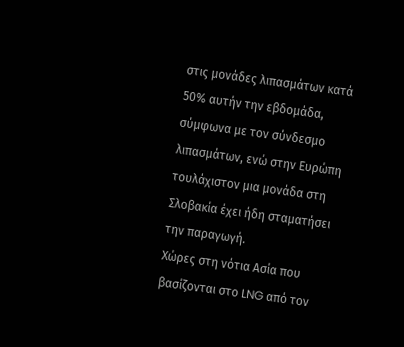στις μονάδες λιπασμάτων κατά 50% αυτήν την εβδομάδα, σύμφωνα με τον σύνδεσμο λιπασμάτων, ενώ στην Ευρώπη τουλάχιστον μια μονάδα στη Σλοβακία έχει ήδη σταματήσει την παραγωγή.
Χώρες στη νότια Ασία που βασίζονται στο LNG από τον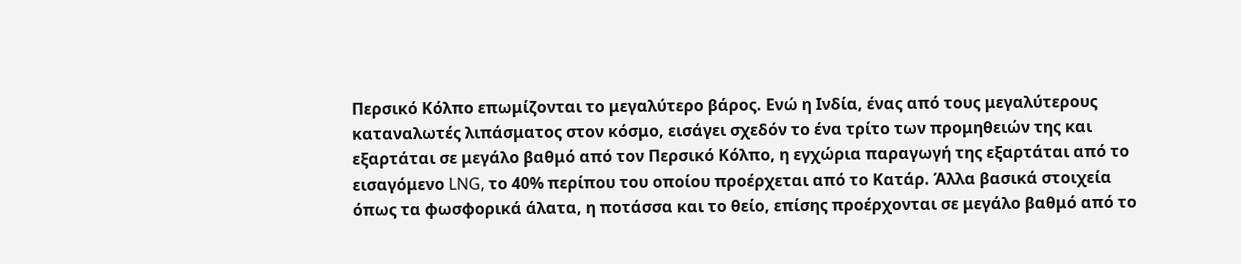Περσικό Κόλπο επωμίζονται το μεγαλύτερο βάρος. Ενώ η Ινδία, ένας από τους μεγαλύτερους καταναλωτές λιπάσματος στον κόσμο, εισάγει σχεδόν το ένα τρίτο των προμηθειών της και εξαρτάται σε μεγάλο βαθμό από τον Περσικό Κόλπο, η εγχώρια παραγωγή της εξαρτάται από το εισαγόμενο LNG, το 40% περίπου του οποίου προέρχεται από το Κατάρ. Άλλα βασικά στοιχεία όπως τα φωσφορικά άλατα, η ποτάσσα και το θείο, επίσης προέρχονται σε μεγάλο βαθμό από το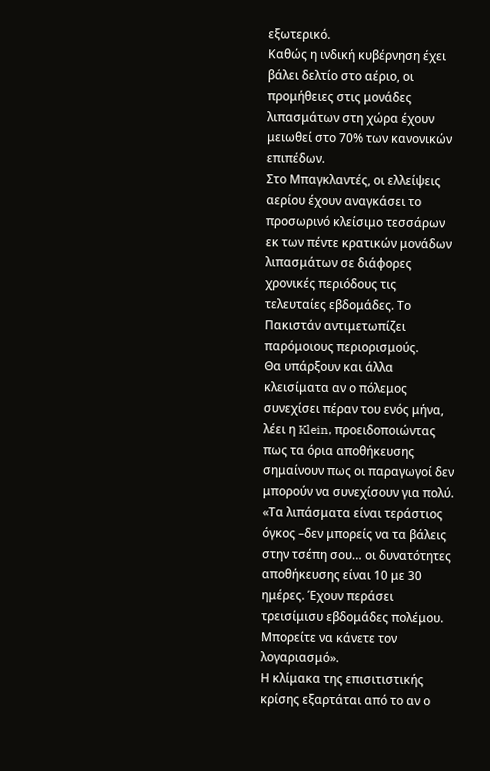εξωτερικό.
Καθώς η ινδική κυβέρνηση έχει βάλει δελτίο στο αέριο, οι προμήθειες στις μονάδες λιπασμάτων στη χώρα έχουν μειωθεί στο 70% των κανονικών επιπέδων.
Στο Μπαγκλαντές, οι ελλείψεις αερίου έχουν αναγκάσει το προσωρινό κλείσιμο τεσσάρων εκ των πέντε κρατικών μονάδων λιπασμάτων σε διάφορες χρονικές περιόδους τις τελευταίες εβδομάδες. Το Πακιστάν αντιμετωπίζει παρόμοιους περιορισμούς.
Θα υπάρξουν και άλλα κλεισίματα αν ο πόλεμος συνεχίσει πέραν του ενός μήνα, λέει η Klein, προειδοποιώντας πως τα όρια αποθήκευσης σημαίνουν πως οι παραγωγοί δεν μπορούν να συνεχίσουν για πολύ. «Τα λιπάσματα είναι τεράστιος όγκος –δεν μπορείς να τα βάλεις στην τσέπη σου… οι δυνατότητες αποθήκευσης είναι 10 με 30 ημέρες. Έχουν περάσει τρεισίμισυ εβδομάδες πολέμου. Μπορείτε να κάνετε τον λογαριασμό».
Η κλίμακα της επισιτιστικής κρίσης εξαρτάται από το αν ο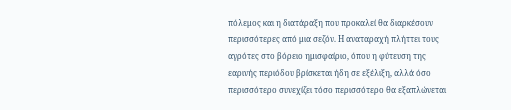πόλεμος και η διατάραξη που προκαλεί θα διαρκέσουν περισσότερες από μια σεζόν. Η αναταραχή πλήττει τους αγρότες στο βόρειο ημισφαίριο, όπου η φύτευση της εαρινής περιόδου βρίσκεται ήδη σε εξέλιξη, αλλά όσο περισσότερο συνεχίζει τόσο περισσότερο θα εξαπλώνεται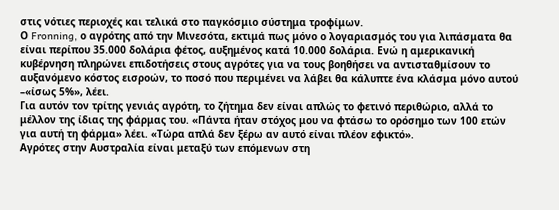στις νότιες περιοχές και τελικά στο παγκόσμιο σύστημα τροφίμων.
Ο Fronning, ο αγρότης από την Μινεσότα, εκτιμά πως μόνο ο λογαριασμός του για λιπάσματα θα είναι περίπου 35.000 δολάρια φέτος, αυξημένος κατά 10.000 δολάρια. Ενώ η αμερικανική κυβέρνηση πληρώνει επιδοτήσεις στους αγρότες για να τους βοηθήσει να αντισταθμίσουν το αυξανόμενο κόστος εισροών, το ποσό που περιμένει να λάβει θα κάλυπτε ένα κλάσμα μόνο αυτού –«ίσως 5%», λέει.
Για αυτόν τον τρίτης γενιάς αγρότη, το ζήτημα δεν είναι απλώς το φετινό περιθώριο, αλλά το μέλλον της ίδιας της φάρμας του. «Πάντα ήταν στόχος μου να φτάσω το ορόσημο των 100 ετών για αυτή τη φάρμα» λέει. «Τώρα απλά δεν ξέρω αν αυτό είναι πλέον εφικτό».
Αγρότες στην Αυστραλία είναι μεταξύ των επόμενων στη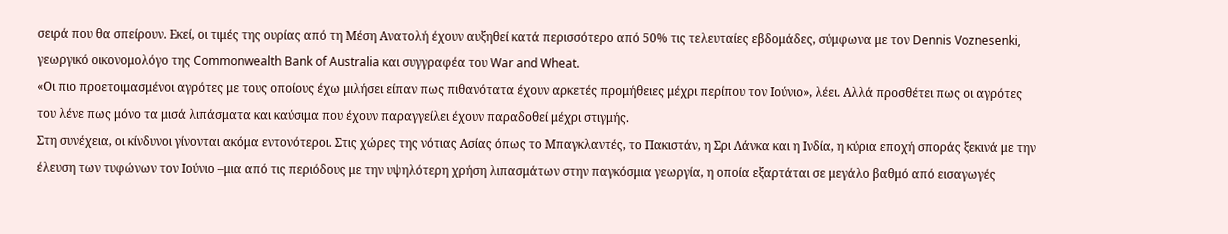σειρά που θα σπείρουν. Εκεί, οι τιμές της ουρίας από τη Μέση Ανατολή έχουν αυξηθεί κατά περισσότερο από 50% τις τελευταίες εβδομάδες, σύμφωνα με τον Dennis Voznesenki, γεωργικό οικονομολόγο της Commonwealth Bank of Australia και συγγραφέα του War and Wheat.
«Οι πιο προετοιμασμένοι αγρότες με τους οποίους έχω μιλήσει είπαν πως πιθανότατα έχουν αρκετές προμήθειες μέχρι περίπου τον Ιούνιο», λέει. Αλλά προσθέτει πως οι αγρότες του λένε πως μόνο τα μισά λιπάσματα και καύσιμα που έχουν παραγγείλει έχουν παραδοθεί μέχρι στιγμής.
Στη συνέχεια, οι κίνδυνοι γίνονται ακόμα εντονότεροι. Στις χώρες της νότιας Ασίας όπως το Μπαγκλαντές, το Πακιστάν, η Σρι Λάνκα και η Ινδία, η κύρια εποχή σποράς ξεκινά με την έλευση των τυφώνων τον Ιούνιο –μια από τις περιόδους με την υψηλότερη χρήση λιπασμάτων στην παγκόσμια γεωργία, η οποία εξαρτάται σε μεγάλο βαθμό από εισαγωγές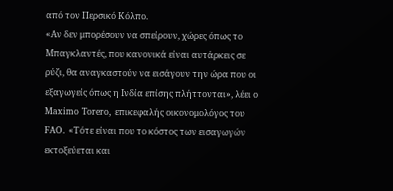από τον Περσικό Κόλπο.
«Αν δεν μπορέσουν να σπείρουν, χώρες όπως το Μπαγκλαντές, που κανονικά είναι αυτάρκεις σε ρύζι, θα αναγκαστούν να εισάγουν την ώρα που οι εξαγωγείς όπως η Ινδία επίσης πλήττονται», λέει ο Maximo Torero, επικεφαλής οικονομολόγος του FAO. «Τότε είναι που το κόστος των εισαγωγών εκτοξεύεται και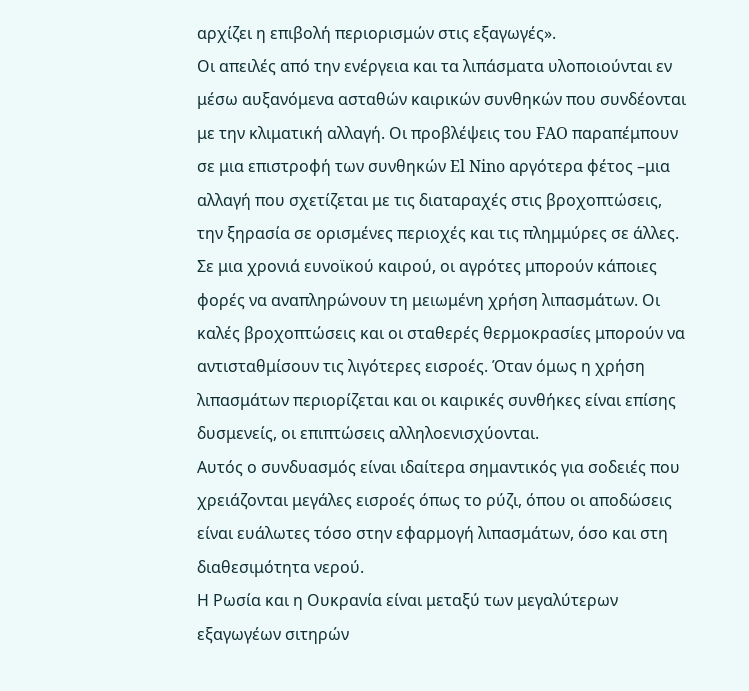αρχίζει η επιβολή περιορισμών στις εξαγωγές».
Οι απειλές από την ενέργεια και τα λιπάσματα υλοποιούνται εν μέσω αυξανόμενα ασταθών καιρικών συνθηκών που συνδέονται με την κλιματική αλλαγή. Οι προβλέψεις του FAO παραπέμπουν σε μια επιστροφή των συνθηκών El Nino αργότερα φέτος –μια αλλαγή που σχετίζεται με τις διαταραχές στις βροχοπτώσεις, την ξηρασία σε ορισμένες περιοχές και τις πλημμύρες σε άλλες.
Σε μια χρονιά ευνοϊκού καιρού, οι αγρότες μπορούν κάποιες φορές να αναπληρώνουν τη μειωμένη χρήση λιπασμάτων. Οι καλές βροχοπτώσεις και οι σταθερές θερμοκρασίες μπορούν να αντισταθμίσουν τις λιγότερες εισροές. Όταν όμως η χρήση λιπασμάτων περιορίζεται και οι καιρικές συνθήκες είναι επίσης δυσμενείς, οι επιπτώσεις αλληλοενισχύονται.
Αυτός ο συνδυασμός είναι ιδαίτερα σημαντικός για σοδειές που χρειάζονται μεγάλες εισροές όπως το ρύζι, όπου οι αποδώσεις είναι ευάλωτες τόσο στην εφαρμογή λιπασμάτων, όσο και στη διαθεσιμότητα νερού.
Η Ρωσία και η Ουκρανία είναι μεταξύ των μεγαλύτερων εξαγωγέων σιτηρών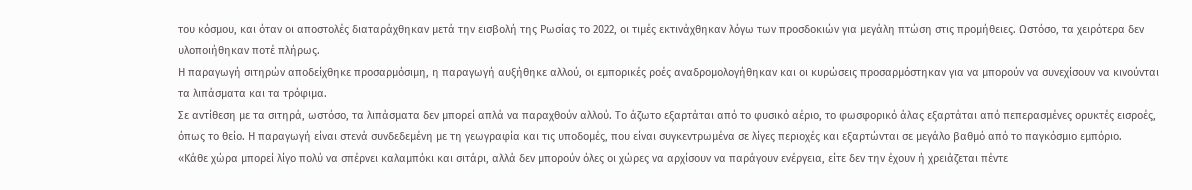του κόσμου, και όταν οι αποστολές διαταράχθηκαν μετά την εισβολή της Ρωσίας το 2022, οι τιμές εκτινάχθηκαν λόγω των προσδοκιών για μεγάλη πτώση στις προμήθειες. Ωστόσο, τα χειρότερα δεν υλοποιήθηκαν ποτέ πλήρως.
Η παραγωγή σιτηρών αποδείχθηκε προσαρμόσιμη, η παραγωγή αυξήθηκε αλλού, οι εμπορικές ροές αναδρομολογήθηκαν και οι κυρώσεις προσαρμόστηκαν για να μπορούν να συνεχίσουν να κινούνται τα λιπάσματα και τα τρόφιμα.
Σε αντίθεση με τα σιτηρά, ωστόσο, τα λιπάσματα δεν μπορεί απλά να παραχθούν αλλού. Το άζωτο εξαρτάται από το φυσικό αέριο, το φωσφορικό άλας εξαρτάται από πεπερασμένες ορυκτές εισροές, όπως το θείο. Η παραγωγή είναι στενά συνδεδεμένη με τη γεωγραφία και τις υποδομές, που είναι συγκεντρωμένα σε λίγες περιοχές και εξαρτώνται σε μεγάλο βαθμό από το παγκόσμιο εμπόριο.
«Κάθε χώρα μπορεί λίγο πολύ να σπέρνει καλαμπόκι και σιτάρι, αλλά δεν μπορούν όλες οι χώρες να αρχίσουν να παράγουν ενέργεια, είτε δεν την έχουν ή χρειάζεται πέντε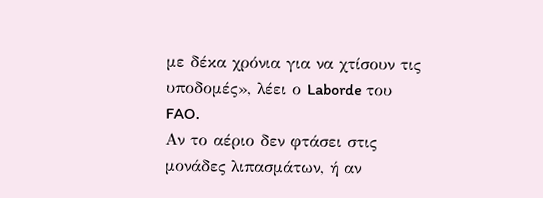με δέκα χρόνια για να χτίσουν τις υποδομές», λέει ο Laborde του FAO.
Αν το αέριο δεν φτάσει στις μονάδες λιπασμάτων, ή αν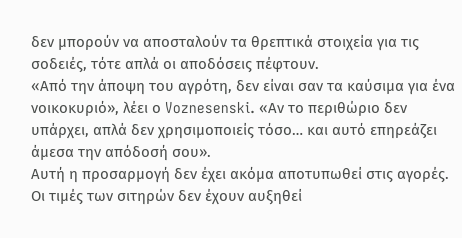δεν μπορούν να αποσταλούν τα θρεπτικά στοιχεία για τις σοδειές, τότε απλά οι αποδόσεις πέφτουν.
«Από την άποψη του αγρότη, δεν είναι σαν τα καύσιμα για ένα νοικοκυριό», λέει ο Voznesenski. «Αν το περιθώριο δεν υπάρχει, απλά δεν χρησιμοποιείς τόσο… και αυτό επηρεάζει άμεσα την απόδοσή σου».
Αυτή η προσαρμογή δεν έχει ακόμα αποτυπωθεί στις αγορές. Οι τιμές των σιτηρών δεν έχουν αυξηθεί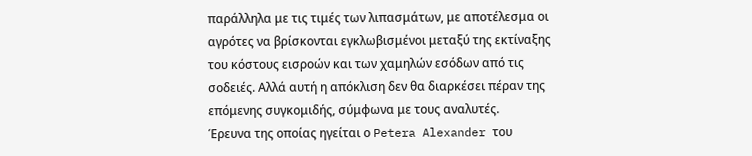παράλληλα με τις τιμές των λιπασμάτων, με αποτέλεσμα οι αγρότες να βρίσκονται εγκλωβισμένοι μεταξύ της εκτίναξης του κόστους εισροών και των χαμηλών εσόδων από τις σοδειές. Αλλά αυτή η απόκλιση δεν θα διαρκέσει πέραν της επόμενης συγκομιδής, σύμφωνα με τους αναλυτές.
Έρευνα της οποίας ηγείται ο Petera Alexander του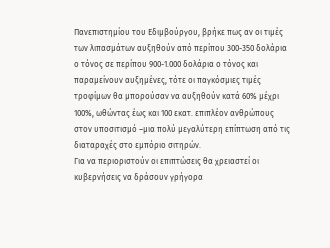Πανεπιστημίου του Εδιμβούργου, βρήκε πως αν οι τιμές των λιπασμάτων αυξηθούν από περίπου 300-350 δολάρια ο τόνος σε περίπου 900-1.000 δολάρια ο τόνος και παραμείνουν αυξημένες, τότε οι παγκόσμιες τιμές τροφίμων θα μπορούσαν να αυξηθούν κατά 60% μέχρι 100%, ωθώντας έως και 100 εκατ. επιπλέον ανθρώπους στον υποσιτισμό –μια πολύ μεγαλύτερη επίπτωση από τις διαταραχές στο εμπόριο σιτηρών.
Για να περιοριστούν οι επιπτώσεις θα χρειαστεί οι κυβερνήσεις να δράσουν γρήγορα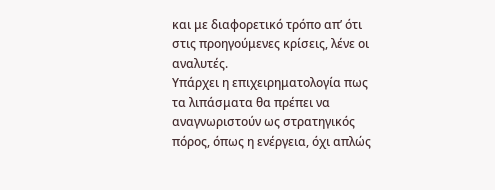και με διαφορετικό τρόπο απ’ ότι στις προηγούμενες κρίσεις, λένε οι αναλυτές.
Υπάρχει η επιχειρηματολογία πως τα λιπάσματα θα πρέπει να αναγνωριστούν ως στρατηγικός πόρος, όπως η ενέργεια, όχι απλώς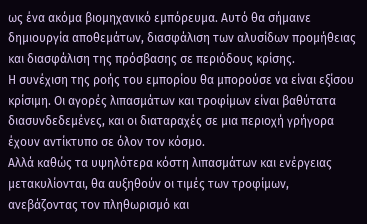ως ένα ακόμα βιομηχανικό εμπόρευμα. Αυτό θα σήμαινε δημιουργία αποθεμάτων, διασφάλιση των αλυσίδων προμήθειας και διασφάλιση της πρόσβασης σε περιόδους κρίσης.
Η συνέχιση της ροής του εμπορίου θα μπορούσε να είναι εξίσου κρίσιμη. Οι αγορές λιπασμάτων και τροφίμων είναι βαθύτατα διασυνδεδεμένες, και οι διαταραχές σε μια περιοχή γρήγορα έχουν αντίκτυπο σε όλον τον κόσμο.
Αλλά καθώς τα υψηλότερα κόστη λιπασμάτων και ενέργειας μετακυλίονται, θα αυξηθούν οι τιμές των τροφίμων, ανεβάζοντας τον πληθωρισμό και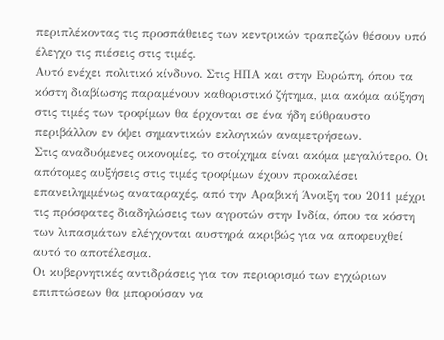περιπλέκοντας τις προσπάθειες των κεντρικών τραπεζών θέσουν υπό έλεγχο τις πιέσεις στις τιμές.
Αυτό ενέχει πολιτικό κίνδυνο. Στις ΗΠΑ και στην Ευρώπη, όπου τα κόστη διαβίωσης παραμένουν καθοριστικό ζήτημα, μια ακόμα αύξηση στις τιμές των τροφίμων θα έρχονται σε ένα ήδη εύθραυστο περιβάλλον εν όψει σημαντικών εκλογικών αναμετρήσεων.
Στις αναδυόμενες οικονομίες, το στοίχημα είναι ακόμα μεγαλύτερο. Οι απότομες αυξήσεις στις τιμές τροφίμων έχουν προκαλέσει επανειλημμένως αναταραχές, από την Αραβική Άνοιξη του 2011 μέχρι τις πρόσφατες διαδηλώσεις των αγροτών στην Ινδία, όπου τα κόστη των λιπασμάτων ελέγχονται αυστηρά ακριβώς για να αποφευχθεί αυτό το αποτέλεσμα.
Οι κυβερνητικές αντιδράσεις για τον περιορισμό των εγχώριων επιπτώσεων θα μπορούσαν να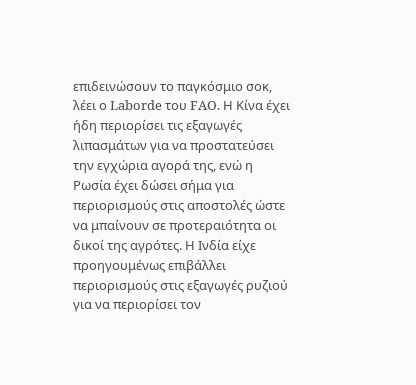επιδεινώσουν το παγκόσμιο σοκ, λέει ο Laborde του FAO. Η Κίνα έχει ήδη περιορίσει τις εξαγωγές λιπασμάτων για να προστατεύσει την εγχώρια αγορά της, ενώ η Ρωσία έχει δώσει σήμα για περιορισμούς στις αποστολές ώστε να μπαίνουν σε προτεραιότητα οι δικοί της αγρότες. Η Ινδία είχε προηγουμένως επιβάλλει περιορισμούς στις εξαγωγές ρυζιού για να περιορίσει τον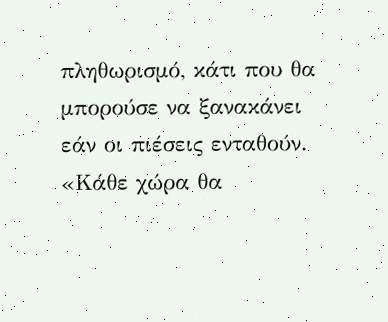πληθωρισμό, κάτι που θα μπορούσε να ξανακάνει εάν οι πιέσεις ενταθούν.
«Κάθε χώρα θα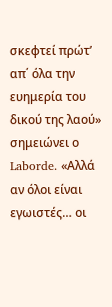σκεφτεί πρώτ’ απ΄ όλα την ευημερία του δικού της λαού» σημειώνει ο Laborde. «Αλλά αν όλοι είναι εγωιστές… οι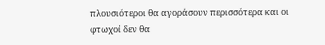πλουσιότεροι θα αγοράσουν περισσότερα και οι φτωχοί δεν θα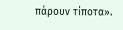πάρουν τίποτα».